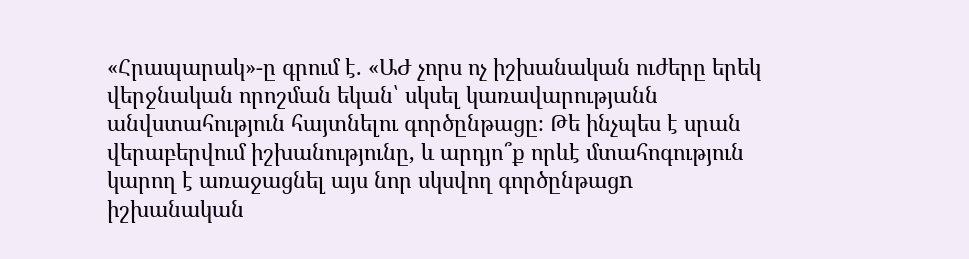«Հրապարակ»-ը գրում է. «ԱԺ չորս ոչ իշխանական ուժերը երեկ վերջնական որոշման եկան՝ սկսել կառավարությանն անվստահություն հայտնելու գործընթացը։ Թե ինչպես է սրան վերաբերվում իշխանությունը, և արդյո՞ք որևէ մտահոգություն կարող է առաջացնել այս նոր սկսվող գործընթացn իշխանական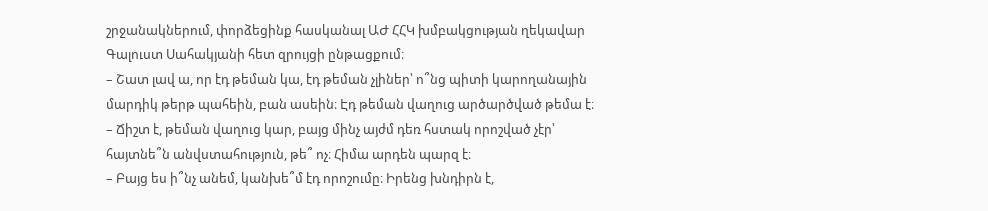շրջանակներում, փորձեցինք հասկանալ ԱԺ ՀՀԿ խմբակցության ղեկավար Գալուստ Սահակյանի հետ զրույցի ընթացքում։
– Շատ լավ ա, որ էդ թեման կա, էդ թեման չլիներ՝ ո՞նց պիտի կարողանային մարդիկ թերթ պահեին, բան ասեին։ Էդ թեման վաղուց արծարծված թեմա է։
– Ճիշտ է, թեման վաղուց կար, բայց մինչ այժմ դեռ հստակ որոշված չէր՝ հայտնե՞ն անվստահություն, թե՞ ոչ։ Հիմա արդեն պարզ է։
– Բայց ես ի՞նչ անեմ, կանխե՞մ էդ որոշումը։ Իրենց խնդիրն է,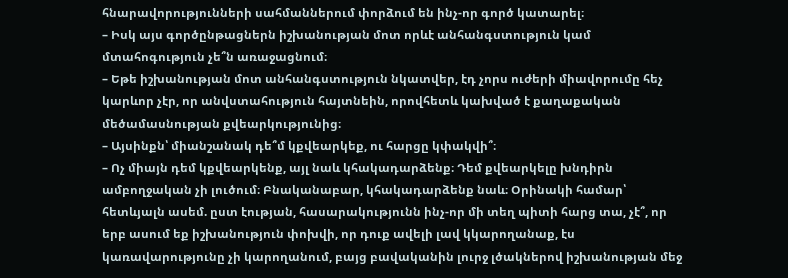հնարավորությունների սահմաններում փորձում են ինչ-որ գործ կատարել։
– Իսկ այս գործընթացներն իշխանության մոտ որևէ անհանգստություն կամ մտահոգություն չե՞ն առաջացնում։
– Եթե իշխանության մոտ անհանգստություն նկատվեր, էդ չորս ուժերի միավորումը հեչ կարևոր չէր, որ անվստահություն հայտնեին, որովհետև կախված է քաղաքական մեծամասնության քվեարկությունից։
– Այսինքն՝ միանշանակ դե՞մ կքվեարկեք, ու հարցը կփակվի՞։
– Ոչ միայն դեմ կքվեարկենք, այլ նաև կհակադարձենք։ Դեմ քվեարկելը խնդիրն ամբողջական չի լուծում։ Բնականաբար, կհակադարձենք նաև։ Օրինակի համար՝ հետևյալն ասեմ. ըստ էության, հասարակությունն ինչ-որ մի տեղ պիտի հարց տա, չէ՞, որ երբ ասում եք իշխանություն փոխվի, որ դուք ավելի լավ կկարողանաք, էս կառավարությունը չի կարողանում, բայց բավականին լուրջ լծակներով իշխանության մեջ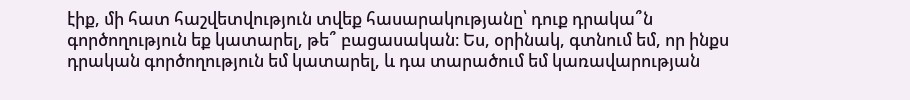էիք, մի հատ հաշվետվություն տվեք հասարակությանը՝ դուք դրակա՞ն գործողություն եք կատարել, թե՞ բացասական։ Ես, օրինակ, գտնում եմ, որ ինքս դրական գործողություն եմ կատարել, և դա տարածում եմ կառավարության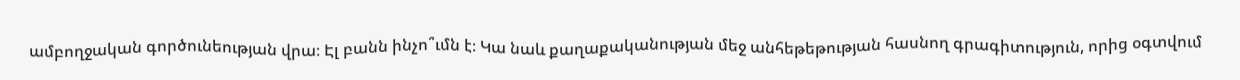ամբողջական գործունեության վրա։ Էլ բանն ինչո՞ւմն է։ Կա նաև քաղաքականության մեջ անհեթեթության հասնող գրագիտություն, որից օգտվում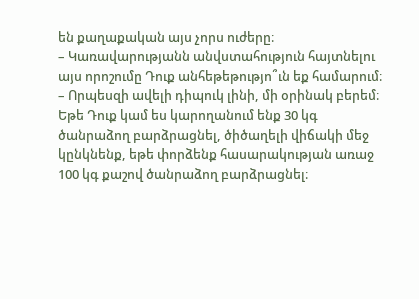են քաղաքական այս չորս ուժերը։
– Կառավարությանն անվստահություն հայտնելու այս որոշումը Դուք անհեթեթությո՞ւն եք համարում։
– Որպեսզի ավելի դիպուկ լինի, մի օրինակ բերեմ։ Եթե Դուք կամ ես կարողանում ենք 30 կգ ծանրաձող բարձրացնել, ծիծաղելի վիճակի մեջ կընկնենք, եթե փորձենք հասարակության առաջ 100 կգ քաշով ծանրաձող բարձրացնել։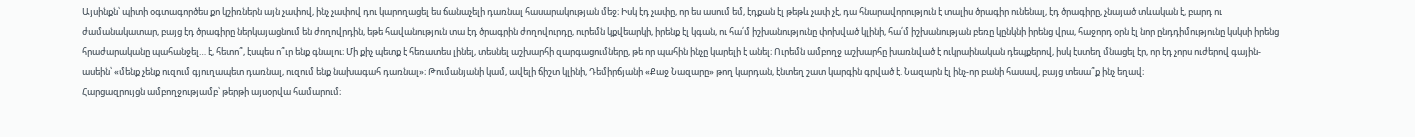Այսինքն՝ պիտի օգտագործես քո կշիռներն այն չափով, ինչ չափով դու կարողացել ես ճանաչելի դառնալ հասարակության մեջ։ Իսկ էդ չափը, որ ես ասում եմ, էդքան էլ թեթև չափ չէ, դա հնարավորություն է տալիս ծրագիր ունենալ, էդ ծրագիրը, չնայած տևական է, բարդ ու ժամանակատար, բայց էդ ծրագիրը ներկայացնում են ժողովրդին, եթե հավանություն տա էդ ծրագրին ժողովուրդը, ուրեմն կքվեարկի, իրենք էլ կգան, ու հա՛մ իշխանությունը փոխված կլինի, հա՛մ իշխանության բեռը կընկնի իրենց վրա, հաջորդ օրն էլ նոր ընդդիմությունը կսկսի իրենց հրաժարականը պահանջել… է, հետո՞, էսպես ո՞ւր ենք գնալու։ Մի քիչ պետք է հեռատես լինել, տեսնել աշխարհի զարգացումները, թե որ պահին ինչը կարելի է անել։ Ուրեմն ամբողջ աշխարհը խառնված է ուկրաինական դեպքերով, իսկ էստեղ մնացել էր, որ էդ չորս ուժերով գային-ասեին՝ «մենք չենք ուզում գյուղապետ դառնալ, ուզում ենք նախագահ դառնալ»։ Թումանյանի կամ, ավելի ճիշտ կլինի, Դեմիրճյանի «Քաջ Նազարը» թող կարդան, էնտեղ շատ կարգին գրված է. Նազարն էլ ինչ-որ բանի հասավ, բայց տեսա՞ք ինչ եղավ։
Հարցազրույցն ամբողջությամբ՝ թերթի այսօրվա համարում։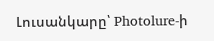Լուսանկարը՝ Photolure-ի